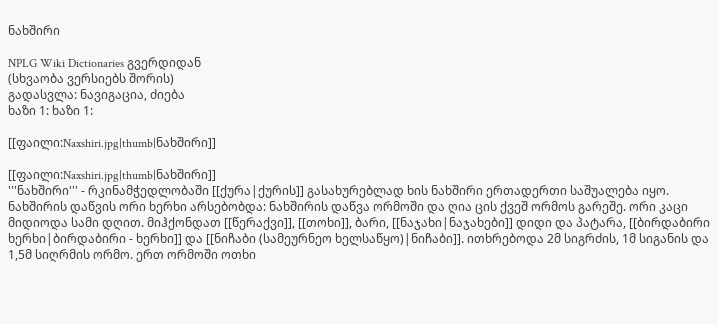ნახშირი

NPLG Wiki Dictionaries გვერდიდან
(სხვაობა ვერსიებს შორის)
გადასვლა: ნავიგაცია, ძიება
ხაზი 1: ხაზი 1:

[[ფაილი:Naxshiri.jpg|thumb|ნახშირი]]

[[ფაილი:Naxshiri.jpg|thumb|ნახშირი]]
'''ნახშირი''' - რკინამჭედლობაში [[ქურა|ქურის]] გასახურებლად ხის ნახშირი ერთადერთი საშუალება იყო. ნახშირის დაწვის ორი ხერხი არსებობდა: ნახშირის დაწვა ორმოში და ღია ცის ქვეშ ორმოს გარეშე. ორი კაცი მიდიოდა სამი დღით. მიჰქონდათ [[წერაქვი]], [[თოხი]], ბარი, [[ნაჯახი|ნაჯახები]] დიდი და პატარა, [[ბირდაბირი ხერხი|ბირდაბირი - ხერხი]] და [[ნიჩაბი (სამეურნეო ხელსაწყო)|ნიჩაბი]]. ითხრებოდა 2მ სიგრძის, 1მ სიგანის და 1,5მ სიღრმის ორმო. ერთ ორმოში ოთხი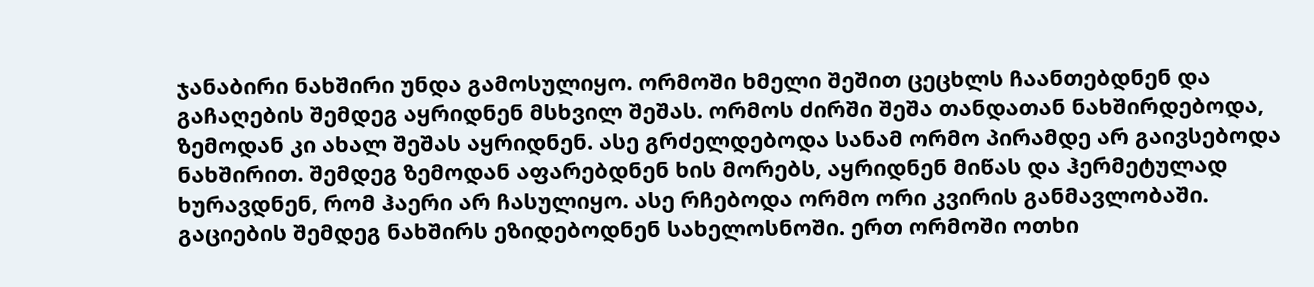ჯანაბირი ნახშირი უნდა გამოსულიყო. ორმოში ხმელი შეშით ცეცხლს ჩაანთებდნენ და გაჩაღების შემდეგ აყრიდნენ მსხვილ შეშას. ორმოს ძირში შეშა თანდათან ნახშირდებოდა, ზემოდან კი ახალ შეშას აყრიდნენ. ასე გრძელდებოდა სანამ ორმო პირამდე არ გაივსებოდა ნახშირით. შემდეგ ზემოდან აფარებდნენ ხის მორებს, აყრიდნენ მიწას და ჰერმეტულად ხურავდნენ, რომ ჰაერი არ ჩასულიყო. ასე რჩებოდა ორმო ორი კვირის განმავლობაში. გაციების შემდეგ ნახშირს ეზიდებოდნენ სახელოსნოში. ერთ ორმოში ოთხი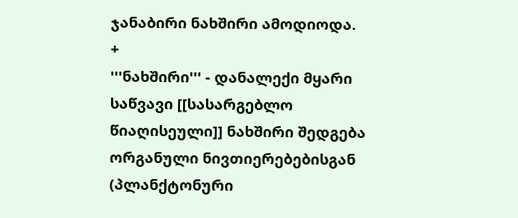ჯანაბირი ნახშირი ამოდიოდა.
+
'''ნახშირი''' - დანალექი მყარი საწვავი [[სასარგებლო წიაღისეული]] ნახშირი შედგება ორგანული ნივთიერებებისგან (პლანქტონური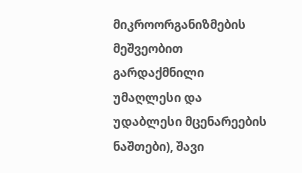მიკროორგანიზმების მეშვეობით გარდაქმნილი უმაღლესი და უდაბლესი მცენარეების ნაშთები), შავი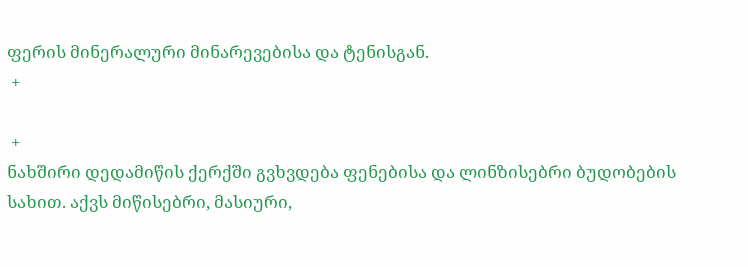ფერის მინერალური მინარევებისა და ტენისგან.
 +

 +
ნახშირი დედამიწის ქერქში გვხვდება ფენებისა და ლინზისებრი ბუდობების სახით. აქვს მიწისებრი, მასიური,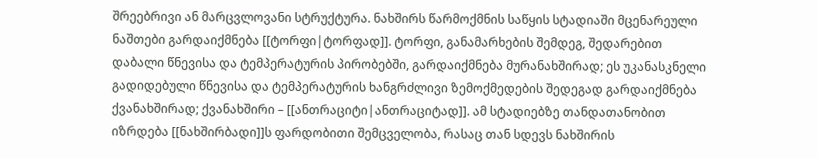შრეებრივი ან მარცვლოვანი სტრუქტურა. ნახშირს წარმოქმნის საწყის სტადიაში მცენარეული ნაშთები გარდაიქმნება [[ტორფი|ტორფად]]. ტორფი, განამარხების შემდეგ, შედარებით დაბალი წნევისა და ტემპერატურის პირობებში, გარდაიქმნება მურანახშირად; ეს უკანასკნელი გადიდებული წნევისა და ტემპერატურის ხანგრძლივი ზემოქმედების შედეგად გარდაიქმნება ქვანახშირად; ქვანახშირი – [[ანთრაციტი|ანთრაციტად]]. ამ სტადიებზე თანდათანობით იზრდება [[ნახშირბადი]]ს ფარდობითი შემცველობა, რასაც თან სდევს ნახშირის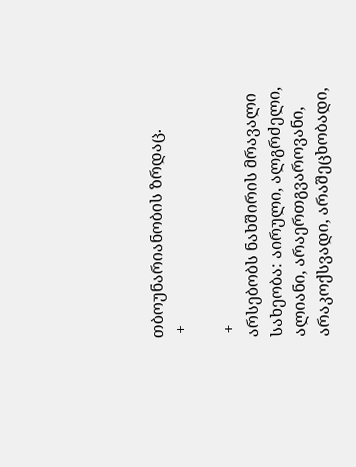თბოუნარიანობის ზრდაც.
 +

 +
არსებობს ნახშირის მრავალი სახეობა: აირული, ალგრძელი, ალიანი, არაერთგვაროვანი, არაკოქსვადი, არაშეცხობადი,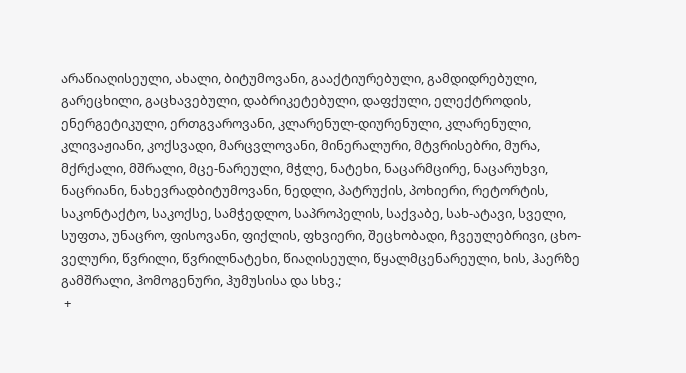არაწიაღისეული, ახალი, ბიტუმოვანი, გააქტიურებული, გამდიდრებული, გარეცხილი, გაცხავებული, დაბრიკეტებული, დაფქული, ელექტროდის, ენერგეტიკული, ერთგვაროვანი, კლარენულ-დიურენული, კლარენული, კლივაჟიანი, კოქსვადი, მარცვლოვანი, მინერალური, მტვრისებრი, მურა, მქრქალი, მშრალი, მცე-ნარეული, მჭლე, ნატეხი, ნაცარმცირე, ნაცარუხვი, ნაცრიანი, ნახევრადბიტუმოვანი, ნედლი, პატრუქის, პოხიერი, რეტორტის, საკონტაქტო, საკოქსე, სამჭედლო, საპროპელის, საქვაბე, სახ-ატავი, სველი, სუფთა, უნაცრო, ფისოვანი, ფიქლის, ფხვიერი, შეცხობადი, ჩვეულებრივი, ცხო-ველური, წვრილი, წვრილნატეხი, წიაღისეული, წყალმცენარეული, ხის, ჰაერზე გამშრალი, ჰომოგენური, ჰუმუსისა და სხვ.;
 +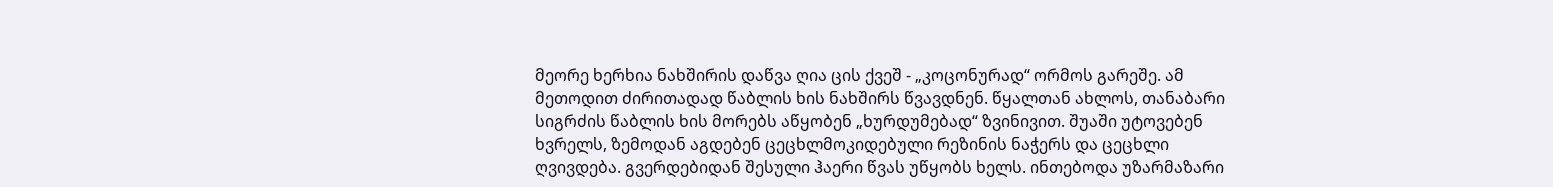მეორე ხერხია ნახშირის დაწვა ღია ცის ქვეშ - „კოცონურად“ ორმოს გარეშე. ამ მეთოდით ძირითადად წაბლის ხის ნახშირს წვავდნენ. წყალთან ახლოს, თანაბარი სიგრძის წაბლის ხის მორებს აწყობენ „ხურდუმებად“ ზვინივით. შუაში უტოვებენ ხვრელს, ზემოდან აგდებენ ცეცხლმოკიდებული რეზინის ნაჭერს და ცეცხლი ღვივდება. გვერდებიდან შესული ჰაერი წვას უწყობს ხელს. ინთებოდა უზარმაზარი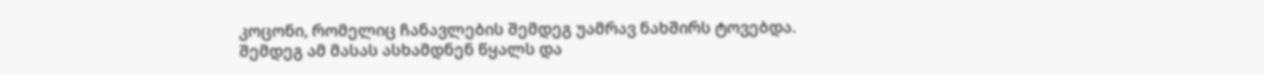კოცონი, რომელიც ჩანავლების შემდეგ უამრავ ნახშირს ტოვებდა. შემდეგ ამ მასას ასხამდნენ წყალს და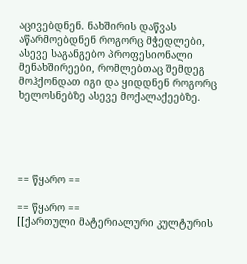აცივებდნენ. ნახშირის დაწვას აწარმოებდნენ როგორც მჭედლები, ასევე საგანგებო პროფესიონალი მენახშირეები, რომლებთაც შემდეგ მოჰქონდათ იგი და ყიდდნენ როგორც ხელოსნებზე ასევე მოქალაქეებზე.





== წყარო ==

== წყარო ==
[[ქართული მატერიალური კულტურის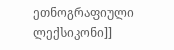ეთნოგრაფიული ლექსიკონი]]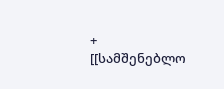+
[[სამშენებლო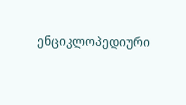ენციკლოპედიური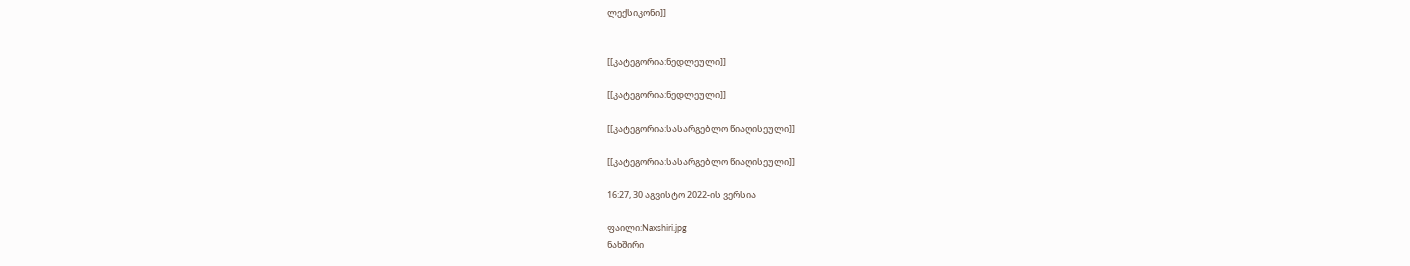ლექსიკონი]]


[[კატეგორია:ნედლეული]]

[[კატეგორია:ნედლეული]]

[[კატეგორია:სასარგებლო წიაღისეული]]

[[კატეგორია:სასარგებლო წიაღისეული]]

16:27, 30 აგვისტო 2022-ის ვერსია

ფაილი:Naxshiri.jpg
ნახშირი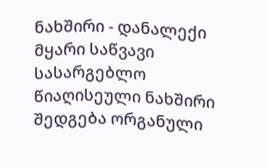ნახშირი - დანალექი მყარი საწვავი სასარგებლო წიაღისეული ნახშირი შედგება ორგანული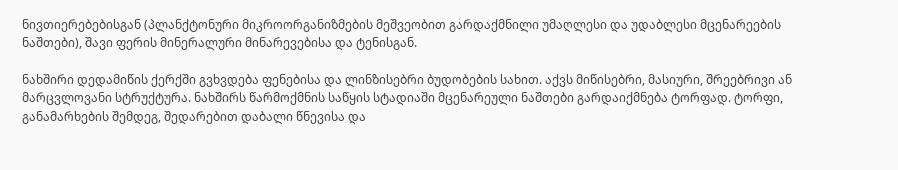ნივთიერებებისგან (პლანქტონური მიკროორგანიზმების მეშვეობით გარდაქმნილი უმაღლესი და უდაბლესი მცენარეების ნაშთები), შავი ფერის მინერალური მინარევებისა და ტენისგან.

ნახშირი დედამიწის ქერქში გვხვდება ფენებისა და ლინზისებრი ბუდობების სახით. აქვს მიწისებრი, მასიური, შრეებრივი ან მარცვლოვანი სტრუქტურა. ნახშირს წარმოქმნის საწყის სტადიაში მცენარეული ნაშთები გარდაიქმნება ტორფად. ტორფი, განამარხების შემდეგ, შედარებით დაბალი წნევისა და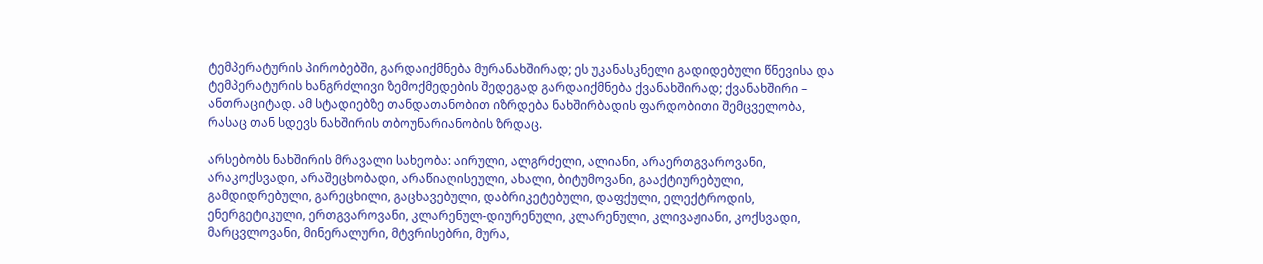ტემპერატურის პირობებში, გარდაიქმნება მურანახშირად; ეს უკანასკნელი გადიდებული წნევისა და ტემპერატურის ხანგრძლივი ზემოქმედების შედეგად გარდაიქმნება ქვანახშირად; ქვანახშირი – ანთრაციტად. ამ სტადიებზე თანდათანობით იზრდება ნახშირბადის ფარდობითი შემცველობა, რასაც თან სდევს ნახშირის თბოუნარიანობის ზრდაც.

არსებობს ნახშირის მრავალი სახეობა: აირული, ალგრძელი, ალიანი, არაერთგვაროვანი, არაკოქსვადი, არაშეცხობადი, არაწიაღისეული, ახალი, ბიტუმოვანი, გააქტიურებული, გამდიდრებული, გარეცხილი, გაცხავებული, დაბრიკეტებული, დაფქული, ელექტროდის, ენერგეტიკული, ერთგვაროვანი, კლარენულ-დიურენული, კლარენული, კლივაჟიანი, კოქსვადი, მარცვლოვანი, მინერალური, მტვრისებრი, მურა,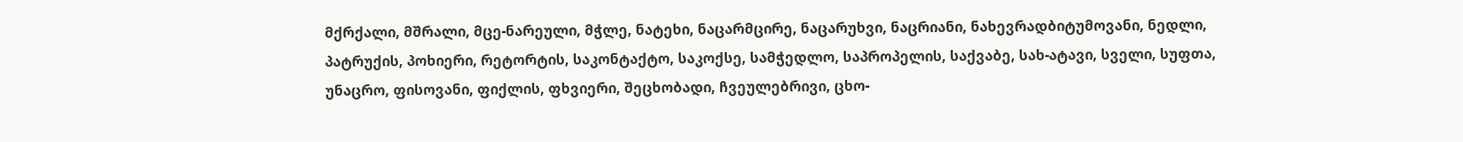მქრქალი, მშრალი, მცე-ნარეული, მჭლე, ნატეხი, ნაცარმცირე, ნაცარუხვი, ნაცრიანი, ნახევრადბიტუმოვანი, ნედლი, პატრუქის, პოხიერი, რეტორტის, საკონტაქტო, საკოქსე, სამჭედლო, საპროპელის, საქვაბე, სახ-ატავი, სველი, სუფთა, უნაცრო, ფისოვანი, ფიქლის, ფხვიერი, შეცხობადი, ჩვეულებრივი, ცხო-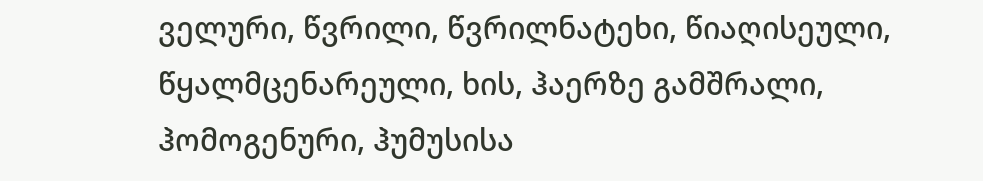ველური, წვრილი, წვრილნატეხი, წიაღისეული, წყალმცენარეული, ხის, ჰაერზე გამშრალი, ჰომოგენური, ჰუმუსისა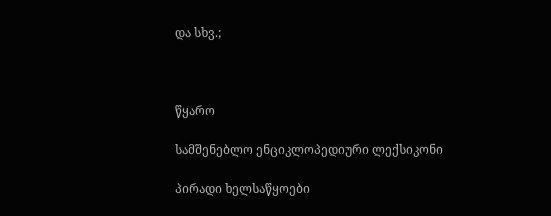და სხვ.;



წყარო

სამშენებლო ენციკლოპედიური ლექსიკონი

პირადი ხელსაწყოები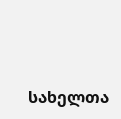სახელთა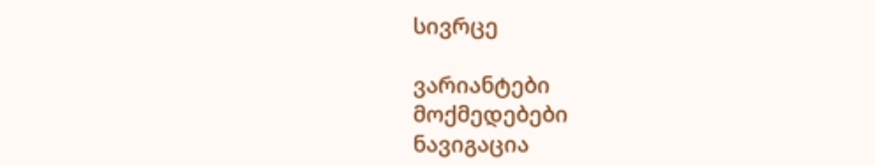სივრცე

ვარიანტები
მოქმედებები
ნავიგაცია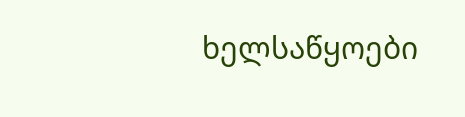ხელსაწყოები